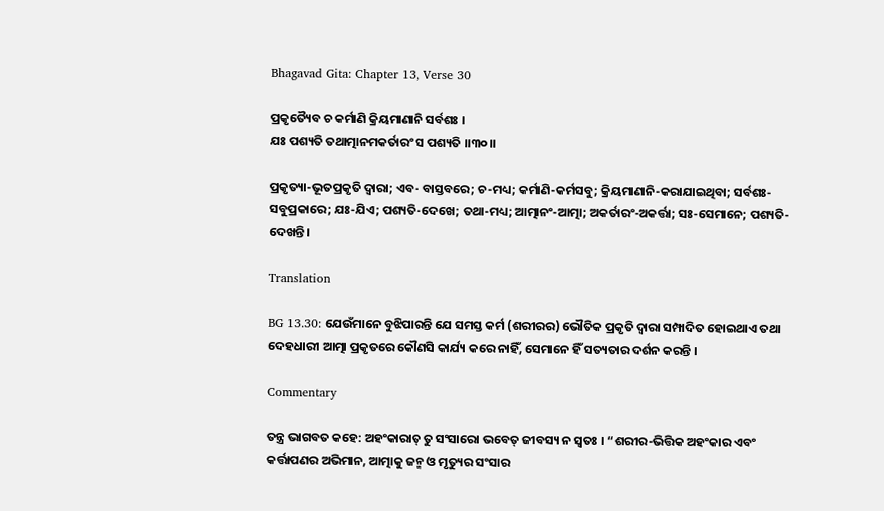Bhagavad Gita: Chapter 13, Verse 30

ପ୍ରକୃତ୍ୟୈବ ଚ କର୍ମାଣି କ୍ରିୟମାଣାନି ସର୍ବଶଃ ।
ଯଃ ପଶ୍ୟତି ତଥାତ୍ମାନମକର୍ତାରଂ ସ ପଶ୍ୟତି ।।୩୦।।

ପ୍ରକୃତ୍ୟା-ଭୂତପ୍ରକୃତି ଦ୍ୱାରା; ଏବ- ବାସ୍ତବରେ; ଚ-ମଧ୍ୟ; କର୍ମାଣି-କର୍ମସବୁ; କ୍ରିୟମାଣାନି-କରାଯାଇଥିବା; ସର୍ବଶଃ-ସବୁପ୍ରକାରେ; ଯଃ-ଯିଏ; ପଶ୍ୟତି-ଦେଖେ; ତଥା-ମଧ୍ୟ; ଆତ୍ମାନଂ-ଆତ୍ମା; ଅକର୍ତାରଂ-ଅକର୍ତ୍ତା; ସଃ-ସେମାନେ; ପଶ୍ୟତି-ଦେଖନ୍ତି ।

Translation

BG 13.30: ଯେଉଁମାନେ ବୁଝିପାରନ୍ତି ଯେ ସମସ୍ତ କର୍ମ (ଶରୀରର) ଭୌତିକ ପ୍ରକୃତି ଦ୍ୱାରା ସମ୍ପାଦିତ ହୋଇଥାଏ ତଥା ଦେହଧାରୀ ଆତ୍ମା ପ୍ରକୃତରେ କୌଣସି କାର୍ଯ୍ୟ କରେ ନାହିଁ, ସେମାନେ ହିଁ ସତ୍ୟତାର ଦର୍ଶନ କରନ୍ତି ।

Commentary

ତନ୍ତ୍ର ଭାଗବତ କହେ: ଅହଂକାରାତ୍ ତୁ ସଂସାରୋ ଭବେତ୍ ଜୀବସ୍ୟ ନ ସ୍ୱତଃ । “ଶରୀର-ଭିତ୍ତିକ ଅହଂକାର ଏବଂ କର୍ତ୍ତାପଣର ଅଭିମାନ, ଆତ୍ମାକୁ ଜନ୍ମ ଓ ମୃତ୍ୟୁର ସଂସାର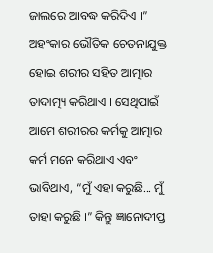ଜାଲରେ ଆବଦ୍ଧ କରିଦିଏ ।” ଅହଂକାର ଭୌତିକ ଚେତନାଯୁକ୍ତ ହୋଇ ଶରୀର ସହିତ ଆତ୍ମାର ତାଦାତ୍ମ୍ୟ କରିଥାଏ । ସେଥିପାଇଁ ଆମେ ଶରୀରର କର୍ମକୁ ଆତ୍ମାର କର୍ମ ମନେ କରିଥାଏ ଏବଂ ଭାବିଥାଏ, “ମୁଁ ଏହା କରୁଛି... ମୁଁ ତାହା କରୁଛି ।” କିନ୍ତୁ ଜ୍ଞାନୋଦୀପ୍ତ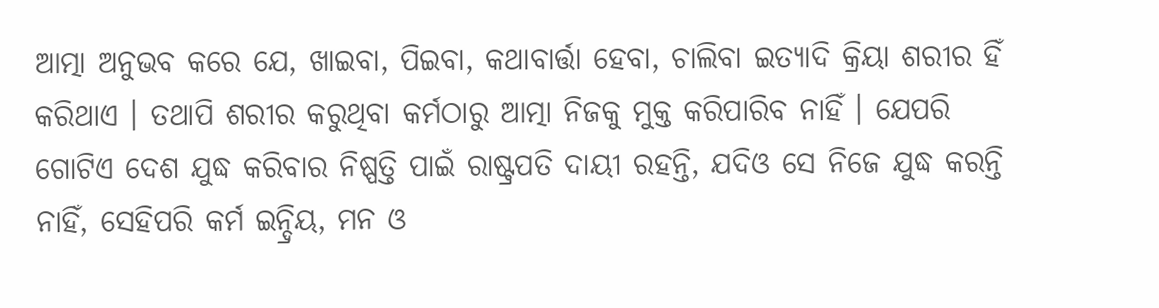ଆତ୍ମା ଅନୁଭବ କରେ ଯେ, ଖାଇବା, ପିଇବା, କଥାବାର୍ତ୍ତା ହେବା, ଚାଲିବା ଇତ୍ୟାଦି କ୍ରିୟା ଶରୀର ହିଁ କରିଥାଏ । ତଥାପି ଶରୀର କରୁଥିବା କର୍ମଠାରୁ ଆତ୍ମା ନିଜକୁ ମୁକ୍ତ କରିପାରିବ ନାହିଁ । ଯେପରି ଗୋଟିଏ ଦେଶ ଯୁଦ୍ଧ କରିବାର ନିଷ୍ପତ୍ତି ପାଇଁ ରାଷ୍ଟ୍ରପତି ଦାୟୀ ରହନ୍ତି, ଯଦିଓ ସେ ନିଜେ ଯୁଦ୍ଧ କରନ୍ତି ନାହିଁ, ସେହିପରି କର୍ମ ଇନ୍ଦ୍ରିୟ, ମନ ଓ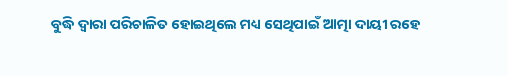ବୁଦ୍ଧି ଦ୍ୱାରା ପରିଚାଳିତ ହୋଇଥିଲେ ମଧ୍ୟ ସେଥିପାଇଁ ଆତ୍ମା ଦାୟୀ ରହେ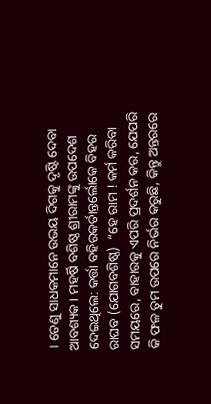। ତେଣୁ ସାଧକମାନେ ଉଭୟ ଦିଗକୁ ଦୃଷ୍ଟି ଦେବା ଆବଶ୍ୟକ । ମହର୍ଷି ବଶିଷ୍ଠ ଶ୍ରୀରାମଙ୍କୁ ଉପଦେଶ ଦେଇଥିଲେ: କର୍ତ୍ତା ବହିରକର୍ତାନ୍ତର୍ଲୋକେ ବିହର ରାଘବ (ଯୋଗବଶିଷ୍ଠ)  “ହେ ରାମ ! କର୍ମ କରିବା ସମୟରେ, ବାହାରକୁ ଏପରି ପ୍ରଦର୍ଶନ କର, ଯେପରି କି ଫଳ ତୁମ ଉପରେ ନିର୍ଭର କରୁଛି, କିନ୍ତୁ ଅନ୍ତରରେ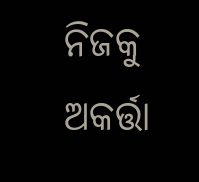ନିଜକୁ ଅକର୍ତ୍ତା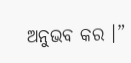ଅନୁଭବ କର ।”